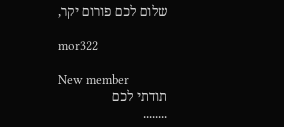שלום לכם פורום יקר,

mor322

New member
תודתי לכם
........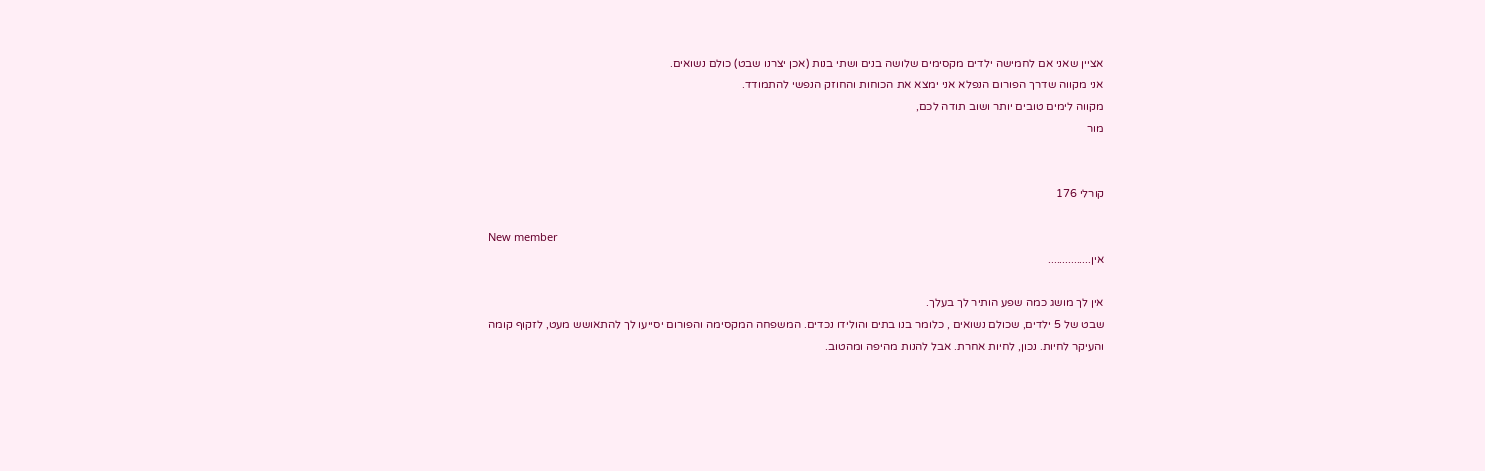אציין שאני אם לחמישה ילדים מקסימים שלושה בנים ושתי בנות (אכן יצרנו שבט) כולם נשואים.
אני מקווה שדרך הפורום הנפלא אני ימצא את הכוחות והחוזק הנפשי להתמודד.
מקווה לימים טובים יותר ושוב תודה לכם,
מור


קורלי 176

New member
אין...............

אין לך מושג כמה שפע הותיר לך בעלך.
שבט של 5 ילדים, שכולם נשואים , כלומר בנו בתים והולידו נכדים. המשפחה המקסימה והפורום יסייעו לך להתאושש מעט, לזקוף קומה והעיקר לחיות. נכון, לחיות אחרת. אבל להנות מהיפה ומהטוב.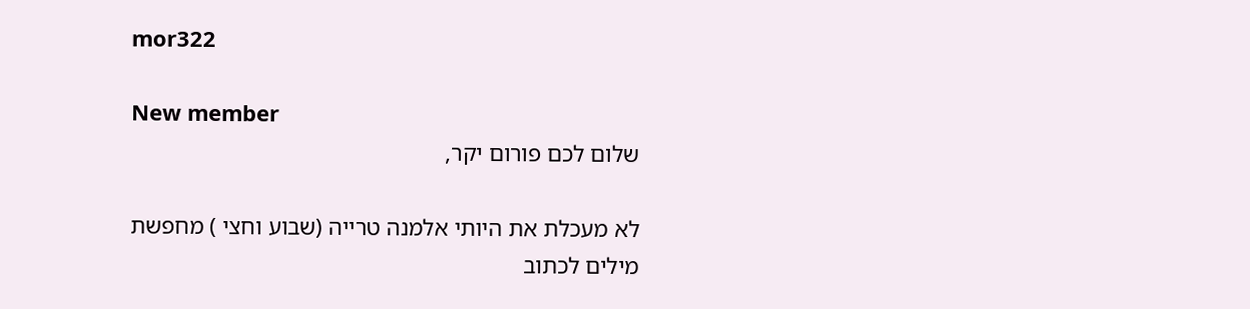mor322

New member
שלום לכם פורום יקר,

לא מעכלת את היותי אלמנה טרייה (שבוע וחצי ) מחפשת מילים לכתוב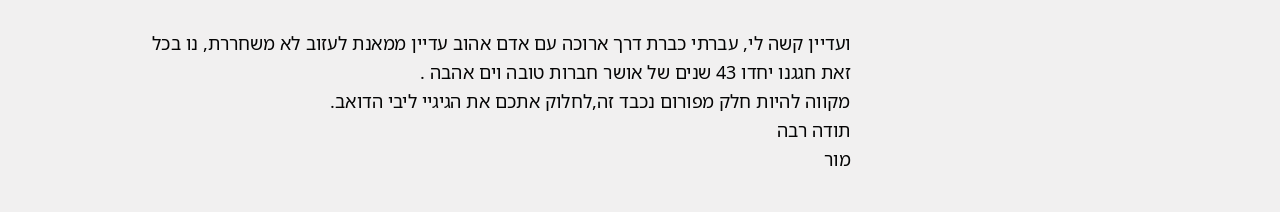ועדיין קשה לי, עברתי כברת דרך ארוכה עם אדם אהוב עדיין ממאנת לעזוב לא משחררת, נו בכל זאת חגגנו יחדו 43 שנים של אושר חברות טובה וים אהבה .
מקווה להיות חלק מפורום נכבד זה,לחלוק אתכם את הגיגיי ליבי הדואב.
תודה רבה
מור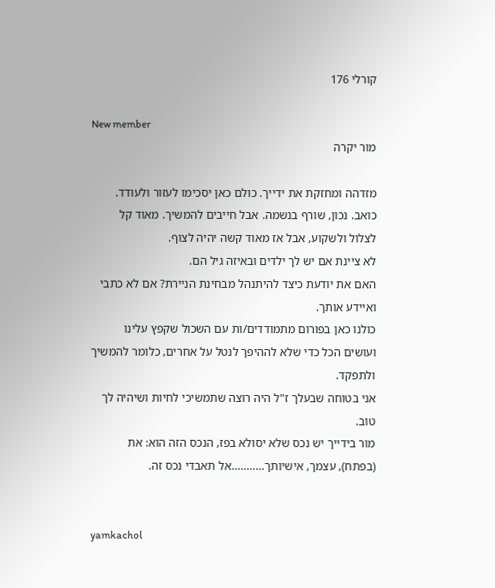קורלי 176

New member
מור יקרה

מזדהה ומחזקת את ידייך. כולם כאן יסכימו לעזור ולעודד.
כואב. נכון, שורף בנשמה. אבל חייבים להמשיך. מאוד קל לצלול ולשקוע, אבל אז מאוד קשה יהיה לצוף.
לא ציינת אם יש לך ילדים ובאיזה גיל הם.
האם את יודעת כיצד להיתנהל מבחינת הניירת? אם לא כתבי ואיידע אותך.
כולנו כאן בפורום מתמודדים/ות עם השכול שקפץ עלינו ועושים הכל כדי שלא לההיפך לנטל על אחרים, כלומר להמשיך ולתפקד.
אני בטוחה שבעלך ז"ל היה רוצה שתמשיכי לחיות ושיהיה לך טוב.
מור בידייך יש נכס שלא יסולא בפז, הנכס הזה הוא: את (בפתח), עצמך, אישיותך...........אל תאבדי נכס זה.


yamkachol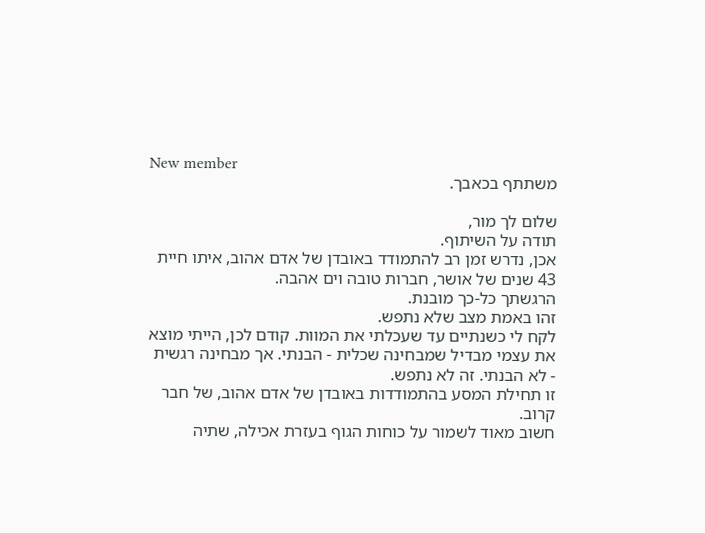New member
משתתף בכאבך.

שלום לך מור,
תודה על השיתוף.
אכן, נדרש זמן רב להתמודד באובדן של אדם אהוב, איתו חיית 43 שנים של אושר, חברות טובה וים אהבה.
הרגשתך כל-כך מובנת.
זהו באמת מצב שלא נתפש.
לקח לי כשנתיים עד שעכלתי את המוות. קודם לכן, הייתי מוצא את עצמי מבדיל שמבחינה שכלית - הבנתי. אך מבחינה רגשית - לא הבנתי. זה לא נתפש.
זו תחילת המסע בהתמודדות באובדן של אדם אהוב, של חבר קרוב.
חשוב מאוד לשמור על כוחות הגוף בעזרת אכילה, שתיה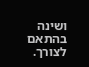ושינה בהתאם לצורך.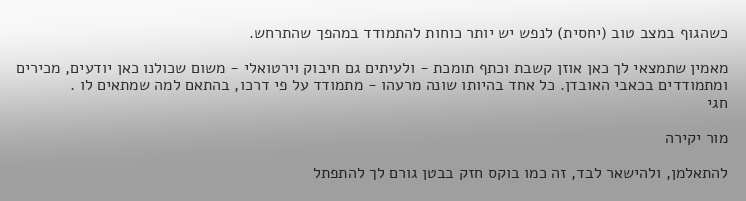כשהגוף במצב טוב (יחסית) לנפש יש יותר כוחות להתמודד במהפך שהתרחש.

מאמין שתמצאי לך כאן אוזן קשבת וכתף תומכת - ולעיתים גם חיבוק וירטואלי - משום שכולנו כאן יודעים, מכירים ומתמודדים בכאבי האובדן. כל אחד בהיותו שונה מרעהו - מתמודד על פי דרכו, בהתאם למה שמתאים לו .
חגי

מור יקירה

להתאלמן, ולהישאר לבד, זה כמו בוקס חזק בבטן גורם לך להתפתל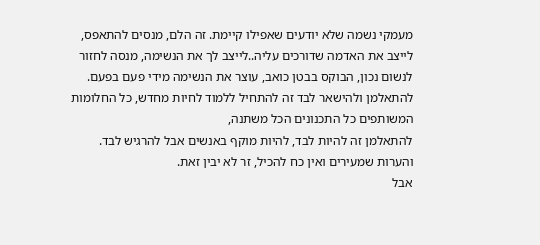מעמקי נשמה שלא יודעים שאפילו קיימת. זה הלם, מנסים להתאפס, לייצב את האדמה שדורכים עליה..לייצב לך את הנשימה, מנסה לחזור לנשום נכון, הבוקס בבטן כואב, עוצר את הנשימה מידי פעם בפעם.
להתאלמן ולהישאר לבד זה להתחיל ללמוד לחיות מחדש, כל החלומות המשותפים כל התכנונים הכל משתנה,
להתאלמן זה להיות לבד, להיות מוקף באנשים אבל להרגיש לבד. והערות שמעירים ואין כח להכיל, זר לא יבין זאת.
אבל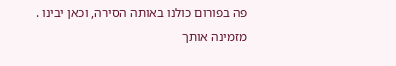פה בפורום כולנו באותה הסירה, וכאן יבינו .
מזמינה אותך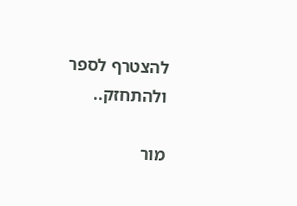להצטרף לספר ולהתחזק..

מור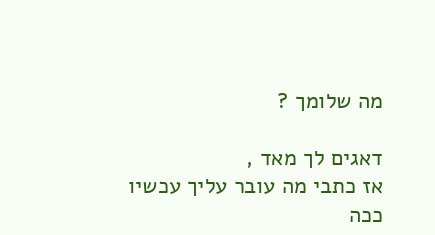מה שלומך ?

דאגים לך מאד ,
אז כתבי מה עובר עליך עכשיו
ככה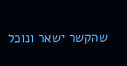שהקשר ישאר ונוכל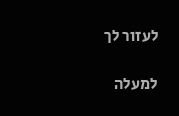לעזור לך

למעלה